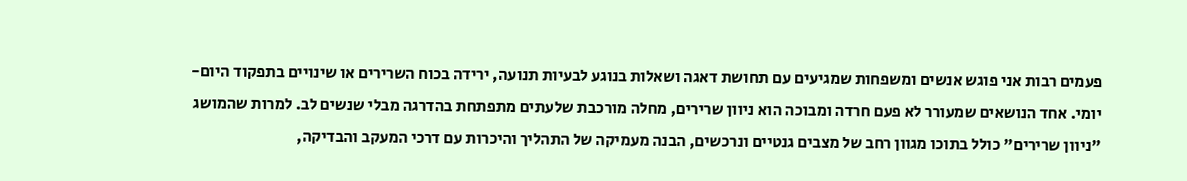פעמים רבות אני פוגש אנשים ומשפחות שמגיעים עם תחושת דאגה ושאלות בנוגע לבעיות תנועה, ירידה בכוח השרירים או שינויים בתפקוד היום-יומי. אחד הנושאים שמעורר לא פעם חרדה ומבוכה הוא ניוון שרירים, מחלה מורכבת שלעתים מתפתחת בהדרגה מבלי שנשים לב. למרות שהמושג "ניוון שרירים" כולל בתוכו מגוון רחב של מצבים גנטיים ונרכשים, הבנה מעמיקה של התהליך והיכרות עם דרכי המעקב והבדיקה,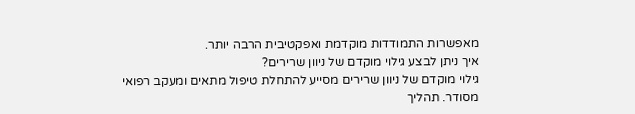מאפשרות התמודדות מוקדמת ואפקטיבית הרבה יותר.
איך ניתן לבצע גילוי מוקדם של ניוון שרירים?
גילוי מוקדם של ניוון שרירים מסייע להתחלת טיפול מתאים ומעקב רפואי מסודר. תהליך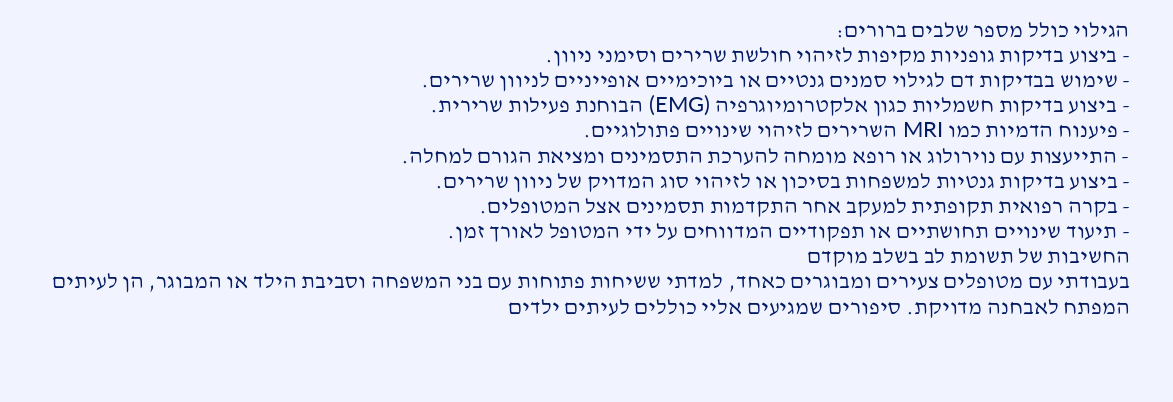הגילוי כולל מספר שלבים ברורים:
- ביצוע בדיקות גופניות מקיפות לזיהוי חולשת שרירים וסימני ניוון.
- שימוש בבדיקות דם לגילוי סמנים גנטיים או ביוכימיים אופייניים לניוון שרירים.
- ביצוע בדיקות חשמליות כגון אלקטרומיוגרפיה (EMG) הבוחנת פעילות שרירית.
- פיענוח הדמיות כמו MRI השרירים לזיהוי שינויים פתולוגיים.
- התייעצות עם נוירולוג או רופא מומחה להערכת התסמינים ומציאת הגורם למחלה.
- ביצוע בדיקות גנטיות למשפחות בסיכון או לזיהוי סוג המדויק של ניוון שרירים.
- בקרה רפואית תקופתית למעקב אחר התקדמות תסמינים אצל המטופלים.
- תיעוד שינויים תחושתיים או תפקודיים המדווחים על ידי המטופל לאורך זמן.
החשיבות של תשומת לב בשלב מוקדם
בעבודתי עם מטופלים צעירים ומבוגרים כאחד, למדתי ששיחות פתוחות עם בני המשפחה וסביבת הילד או המבוגר, הן לעיתים המפתח לאבחנה מדויקת. סיפורים שמגיעים אליי כוללים לעיתים ילדים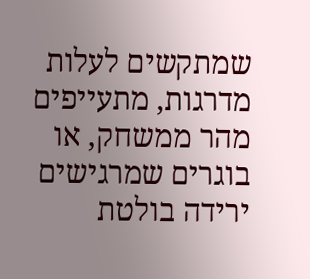שמתקשים לעלות מדרגות, מתעייפים מהר ממשחק, או בוגרים שמרגישים ירידה בולטת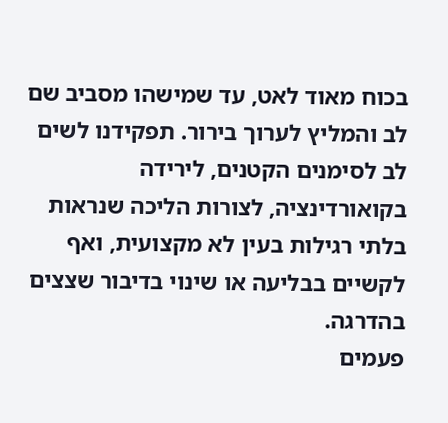בכוח מאוד לאט, עד שמישהו מסביב שם לב והמליץ לערוך בירור. תפקידנו לשים לב לסימנים הקטנים, לירידה בקואורדינציה, לצורות הליכה שנראות בלתי רגילות בעין לא מקצועית, ואף לקשיים בבליעה או שינוי בדיבור שצצים בהדרגה.
פעמים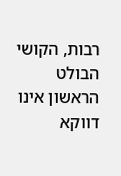רבות, הקושי הבולט הראשון אינו דווקא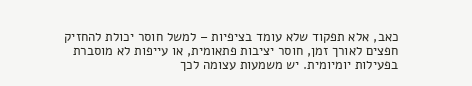כאב, אלא תפקוד שלא עומד בציפיות – למשל חוסר יכולת להחזיק חפצים לאורך זמן, חוסר יציבות פתאומית, או עייפות לא מוסברת בפעילות יומיומית. יש משמעות עצומה לכך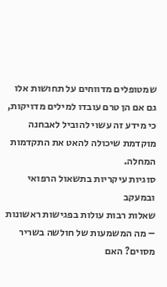שמטופלים מדווחים על תחושות אלו גם אם הן טרם עובדו למילים מדויקות, כי מידע זה עשוי להוביל לאבחנה מוקדמת שיכולה להאט את התקדמות המחלה.
סוגיות עיקריות בתשאול הרפואי ובמעקב
שאלות רבות עולות בפגישות ראשונות – מה המשמעות של חולשה בשריר מסוים? האם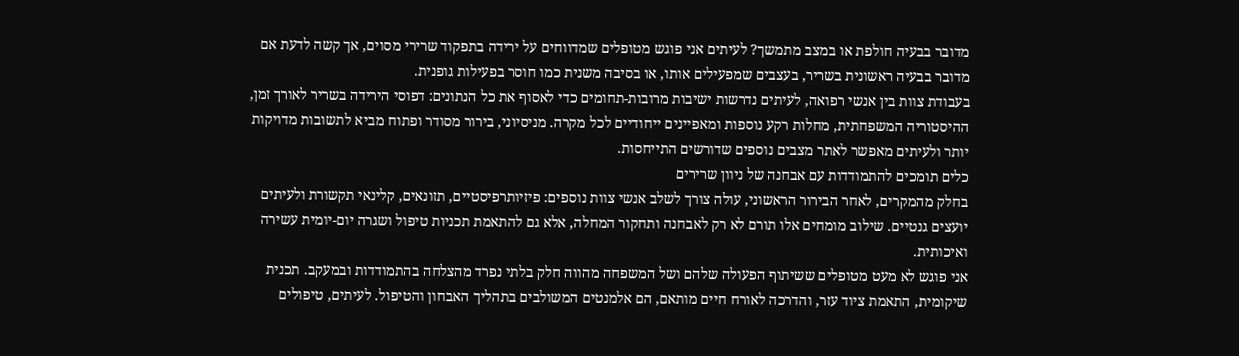מדובר בבעיה חולפת או במצב מתמשך? לעיתים אני פוגש מטופלים שמדווחים על ירידה בתפקוד שרירי מסוים, אך קשה לדעת אם מדובר בבעיה ראשונית בשריר, בעצבים שמפעילים אותו, או בסיבה משנית כמו חוסר בפעילות גופנית.
בעבודת צוות בין אנשי רפואה, לעיתים נדרשות ישיבות מרובות-תחומים כדי לאסוף את כל הנתונים: דפוסי הירידה בשריר לאורך זמן, ההיסטוריה המשפחתית, מחלות רקע נוספות ומאפיינים ייחודיים לכל מקרה. מניסיוני, בירור מסודר ופתוח מביא לתשובות מדויקות יותר ולעיתים מאפשר לאתר מצבים נוספים שדורשים התייחסות.
כלים תומכים להתמודדות עם אבחנה של ניוון שרירים
בחלק מהמקרים, לאחר הבירור הראשוני, עולה צורך לשלב אנשי צוות נוספים: פיזיותרפיסטיים, תזונאים, קלינאי תקשורת ולעיתים יועצים גנטיים. שילוב מומחים אלו תורם לא רק לאבחנה ותחקור המחלה, אלא גם להתאמת תכניות טיפול ושגרה יום-יומית עשירה ואיכותית.
אני פוגש לא מעט מטופלים ששיתוף הפעולה שלהם ושל המשפחה מהווה חלק בלתי נפרד מהצלחה בהתמודדות ובמעקב. תכנית שיקומית, התאמת ציוד עזר, והדרכה לאורח חיים מותאם, הם אלמנטים המשולבים בתהליך האבחון והטיפול. לעיתים, טיפולים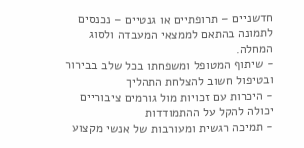חדשניים – תרופתיים או גנטיים – נכנסים לתמונה בהתאם לממצאי המעבדה ולסוג המחלה.
- שיתוף המטופל ומשפחתו בכל שלב בבירור ובטיפול חשוב להצלחת התהליך
- היכרות עם זכויות מול גורמים ציבוריים יכולה להקל על ההתמודדות
- תמיכה רגשית ומעורבות של אנשי מקצוע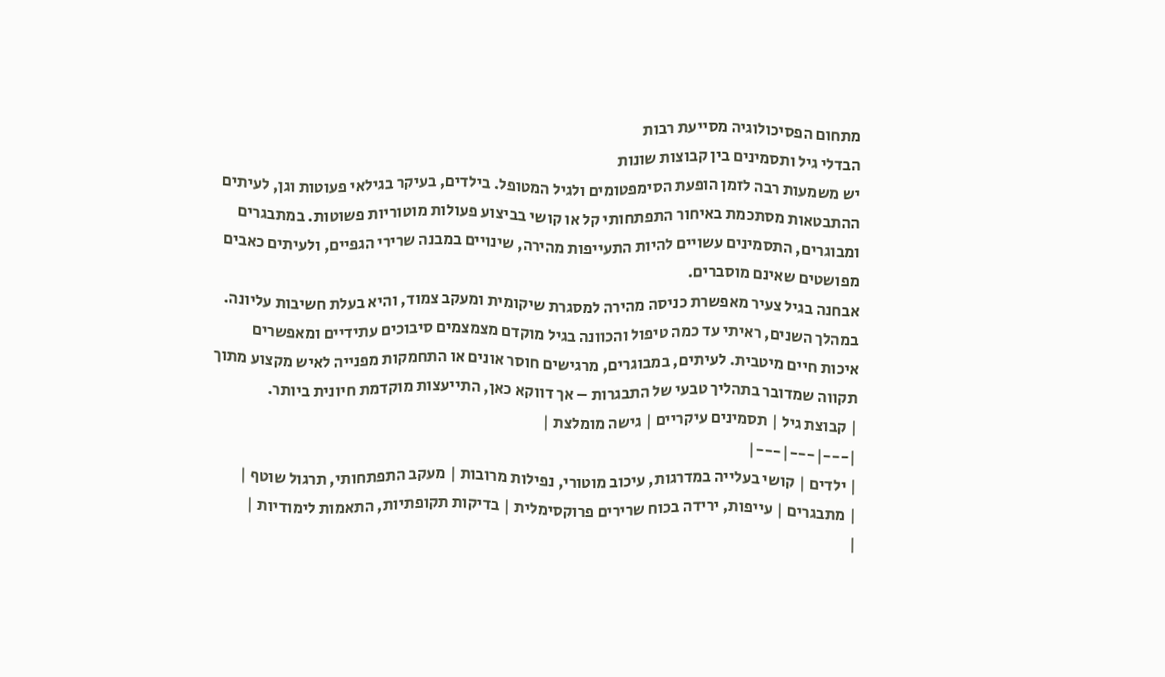מתחום הפסיכולוגיה מסייעת רבות
הבדלי גיל ותסמינים בין קבוצות שונות
יש משמעות רבה לזמן הופעת הסימפטומים ולגיל המטופל. בילדים, בעיקר בגילאי פעוטות וגן, לעיתים ההתבטאות מסתכמת באיחור התפתחותי קל או קושי בביצוע פעולות מוטוריות פשוטות. במתבגרים ומבוגרים, התסמינים עשויים להיות התעייפות מהירה, שינויים במבנה שרירי הגפיים, ולעיתים כאבים מפושטים שאינם מוסברים.
אבחנה בגיל צעיר מאפשרת כניסה מהירה למסגרת שיקומית ומעקב צמוד, והיא בעלת חשיבות עליונה. במהלך השנים, ראיתי עד כמה טיפול והכוונה בגיל מוקדם מצמצמים סיבוכים עתידיים ומאפשרים איכות חיים מיטבית. לעיתים, במבוגרים, מרגישים חוסר אונים או התחמקות מפנייה לאיש מקצוע מתוך תקווה שמדובר בתהליך טבעי של התבגרות – אך דווקא כאן, התייעצות מוקדמת חיונית ביותר.
| קבוצת גיל | תסמינים עיקריים | גישה מומלצת |
|---|---|---|
| ילדים | קושי בעלייה במדרגות, עיכוב מוטורי, נפילות מרובות | מעקב התפתחותי, תרגול שוטף |
| מתבגרים | עייפות, ירידה בכוח שרירים פרוקסימלית | בדיקות תקופתיות, התאמות לימודיות |
|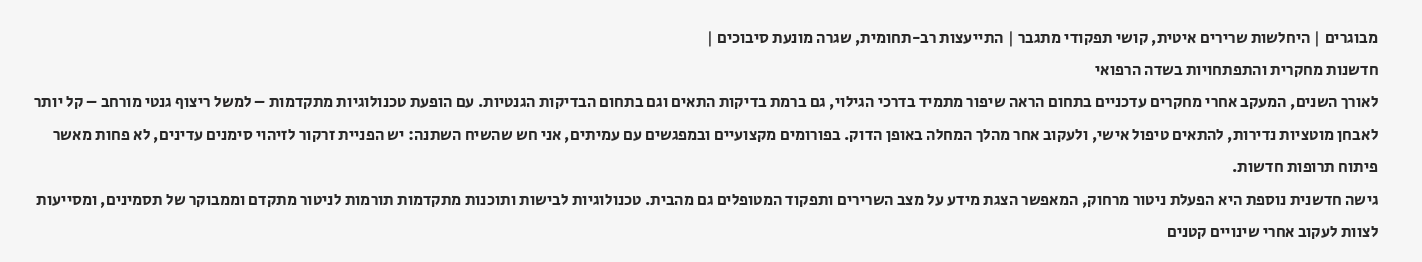מבוגרים | היחלשות שרירים איטית, קושי תפקודי מתגבר | התייעצות רב-תחומית, שגרה מונעת סיבוכים |
חדשנות מחקרית והתפתחויות בשדה הרפואי
לאורך השנים, המעקב אחרי מחקרים עדכניים בתחום הראה שיפור מתמיד בדרכי הגילוי, גם ברמת בדיקות התאים וגם בתחום הבדיקות הגנטיות. עם הופעת טכנולוגיות מתקדמות – למשל ריצוף גנטי מורחב – קל יותר לאבחן מוטציות נדירות, להתאים טיפול אישי, ולעקוב אחר מהלך המחלה באופן הדוק. בפורומים מקצועיים ובמפגשים עם עמיתים, אני חש שהשיח השתנה: יש הפניית זרקור לזיהוי סימנים עדינים, לא פחות מאשר פיתוח תרופות חדשות.
גישה חדשנית נוספת היא הפעלת ניטור מרחוק, המאפשר הצגת מידע על מצב השרירים ותפקוד המטופלים גם מהבית. טכנולוגיות לבישות ותוכנות מתקדמות תורמות לניטור מתקדם וממבוקר של תסמינים, ומסייעות לצוות לעקוב אחרי שינויים קטנים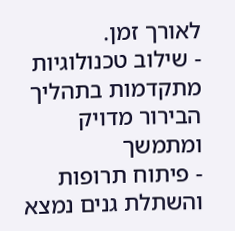לאורך זמן.
- שילוב טכנולוגיות מתקדמות בתהליך הבירור מדויק ומתמשך
- פיתוח תרופות והשתלת גנים נמצא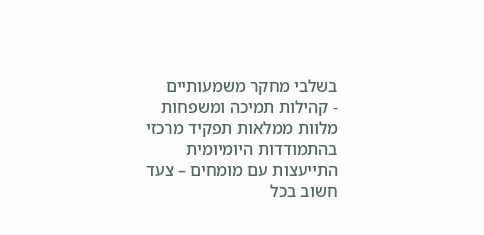בשלבי מחקר משמעותיים
- קהילות תמיכה ומשפחות מלוות ממלאות תפקיד מרכזי בהתמודדות היומיומית
התייעצות עם מומחים – צעד חשוב בכל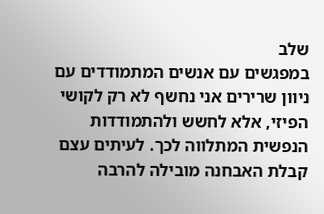שלב
במפגשים עם אנשים המתמודדים עם ניוון שרירים אני נחשף לא רק לקושי הפיזי, אלא לחשש ולהתמודדות הנפשית המתלווה לכך. לעיתים עצם קבלת האבחנה מובילה להרבה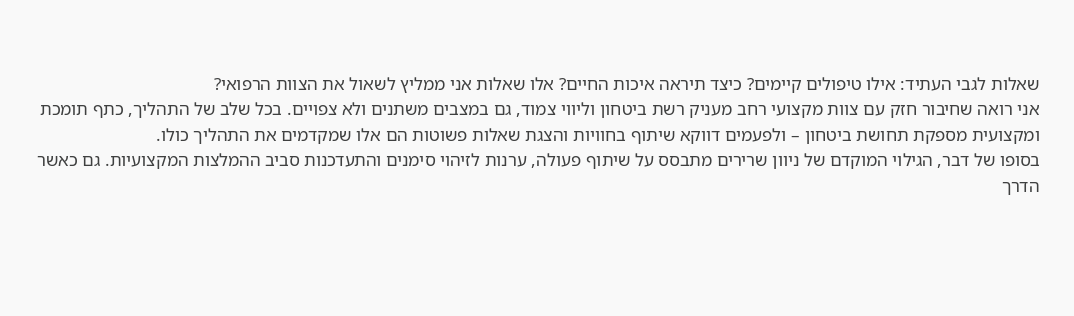שאלות לגבי העתיד: אילו טיפולים קיימים? כיצד תיראה איכות החיים? אלו שאלות אני ממליץ לשאול את הצוות הרפואי?
אני רואה שחיבור חזק עם צוות מקצועי רחב מעניק רשת ביטחון וליווי צמוד, גם במצבים משתנים ולא צפויים. בכל שלב של התהליך, כתף תומכת ומקצועית מספקת תחושת ביטחון – ולפעמים דווקא שיתוף בחוויות והצגת שאלות פשוטות הם אלו שמקדמים את התהליך כולו.
בסופו של דבר, הגילוי המוקדם של ניוון שרירים מתבסס על שיתוף פעולה, ערנות לזיהוי סימנים והתעדכנות סביב ההמלצות המקצועיות. גם כאשר הדרך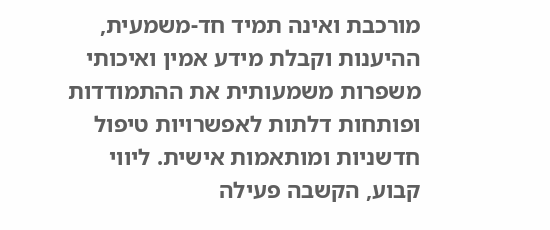מורכבת ואינה תמיד חד-משמעית, ההיענות וקבלת מידע אמין ואיכותי משפרות משמעותית את ההתמודדות ופותחות דלתות לאפשרויות טיפול חדשניות ומותאמות אישית. ליווי קבוע, הקשבה פעילה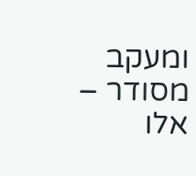ומעקב מסודר – אלו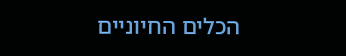הכלים החיוניים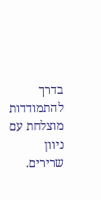בדרך להתמודדות מוצלחת עם ניוון שרירים.